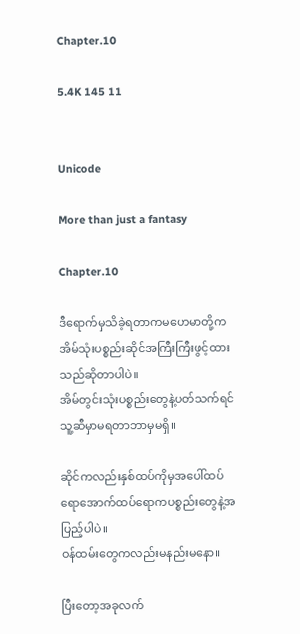Chapter.10

5.4K 145 11


Unicode

More than just a fantasy

Chapter.10

ဒီရောက်မှသိခဲ့ရတာကမဟေမာတို့ကအိမ်သုံးပစ္စည်းဆိုင်အကြီးကြီးဖွင့်ထားသည်ဆိုတာပါပဲ။
အိမ်တွင်းသုံးပစ္စည်းတွေနဲ့ပတ်သက်ရင်သူ့ဆီမှာမရတာဘာမှမရှိ။

ဆိုင်ကလည်းနှစ်ထပ်ကိုမှအပေါ်ထပ်ရောအောက်ထပ်ရောကပစ္စည်းတွေနဲ့အပြည့်ပါပဲ။
ဝန်ထမ်းတွေကလည်းမနည်းမနော။

ပြီးတော့အခုလက်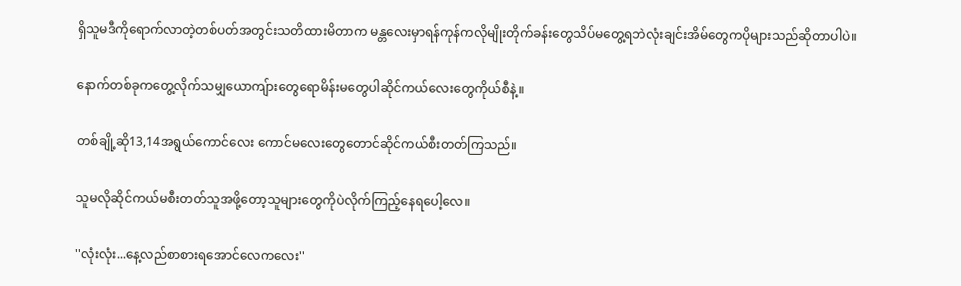ရှိသူမဒီကိုရောက်လာတဲ့တစ်ပတ်အတွင်းသတိထားမိတာက မန္တလေးမှာရန်ကုန်ကလိုမျိုးတိုက်ခန်းတွေသိပ်မတွေ့ရဘဲလုံးချင်းအိမ်တွေကပိုများသည်ဆိုတာပါပဲ။

နောက်တစ်ခုကတွေ့လိုက်သမျှယောကျ်ားတွေရောမိန်းမတွေပါဆိုင်ကယ်လေးတွေကိုယ်စီနဲ့။

တစ်ချို့ဆို13,14အရွယ်ကောင်လေး ကောင်မလေးတွေတောင်ဆိုင်ကယ်စီးတတ်ကြသည်။

သူမလိုဆိုင်ကယ်မစီးတတ်သူအဖို့တော့သူများတွေကိုပဲလိုက်ကြည့်နေရပေါ့လေ။

''လုံးလုံး...နေ့လည်စာစားရအောင်လေကလေး''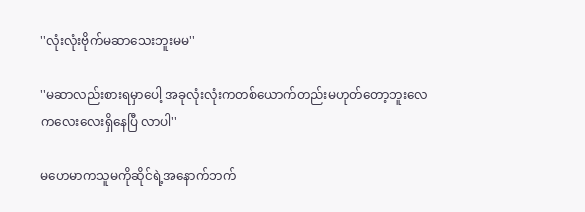''လုံးလုံးဗိုက်မဆာသေးဘူးမမ''

''မဆာလည်းစားရမှာပေါ့ အခုလုံးလုံးကတစ်ယောက်တည်းမဟုတ်တော့ဘူးလေ ကလေးလေးရှိနေပြီ လာပါ''

မဟေမာကသူမကိုဆိုင်ရဲ့အနောက်ဘက်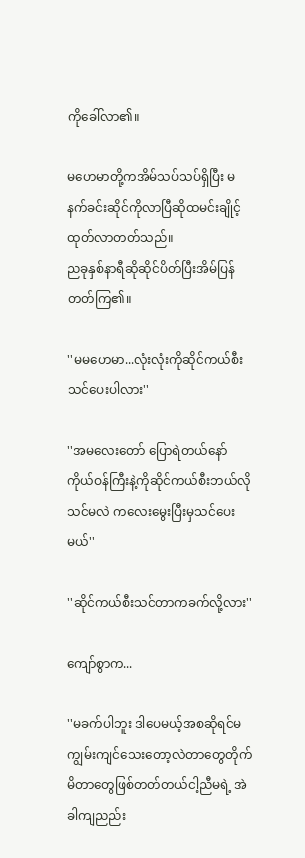ကိုခေါ်လာ၏။

မဟေမာတို့ကအိမ်သပ်သပ်ရှိပြီး မနက်ခင်းဆိုင်ကိုလာပြီဆိုထမင်းချိုင့်ထုတ်လာတတ်သည်။
ညခုနှစ်နာရီဆိုဆိုင်ပိတ်ပြီးအိမ်ပြန်တတ်ကြ၏။

''မမဟေမာ...လုံးလုံးကိုဆိုင်ကယ်စီးသင်ပေးပါလား''

''အမလေးတော် ပြောရဲတယ်နော် ကိုယ်ဝန်ကြီးနဲ့ကိုဆိုင်ကယ်စီးဘယ်လိုသင်မလဲ ကလေးမွေးပြီးမှသင်ပေးမယ်''

''ဆိုင်ကယ်စီးသင်တာကခက်လို့လား''

ကျော်စွာက...

''မခက်ပါဘူး ဒါပေမယ့်အစဆိုရင်မကျွမ်းကျင်သေးတော့လဲတာတွေတိုက်မိတာတွေဖြစ်တတ်တယ်ငါ့ညီမရဲ့ အဲခါကျညည်း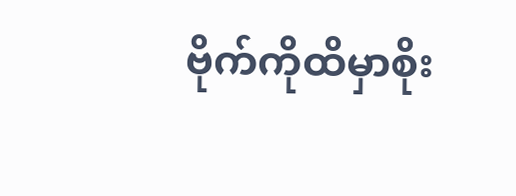ဗိုက်ကိုထိမှာစိုး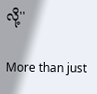လို့''

More than just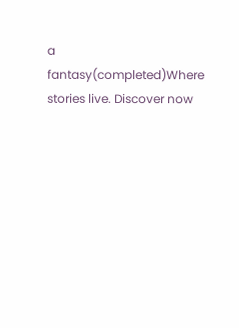a fantasy(completed)Where stories live. Discover now